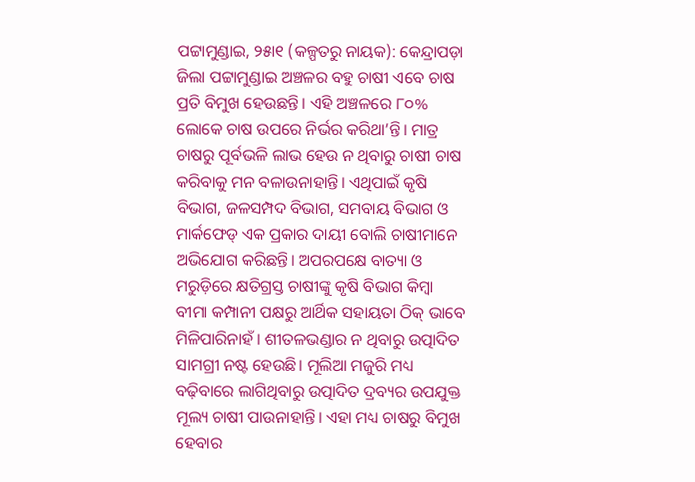ପଟ୍ଟାମୁଣ୍ଡାଇ, ୨୫ା୧ (କଳ୍ପତରୁ ନାୟକ): କେନ୍ଦ୍ରାପଡ଼ା ଜିଲା ପଟ୍ଟାମୁଣ୍ଡାଇ ଅଞ୍ଚଳର ବହୁ ଚାଷୀ ଏବେ ଚାଷ ପ୍ରତି ବିମୁଖ ହେଉଛନ୍ତି। ଏହି ଅଞ୍ଚଳରେ ୮୦% ଲୋକେ ଚାଷ ଉପରେ ନିର୍ଭର କରିଥା’ନ୍ତି। ମାତ୍ର ଚାଷରୁ ପୂର୍ବଭଳି ଲାଭ ହେଉ ନ ଥିବାରୁ ଚାଷୀ ଚାଷ କରିବାକୁ ମନ ବଳାଉନାହାନ୍ତି। ଏଥିପାଇଁ କୃଷି ବିଭାଗ, ଜଳସମ୍ପଦ ବିଭାଗ, ସମବାୟ ବିଭାଗ ଓ ମାର୍କଫେଡ୍ ଏକ ପ୍ରକାର ଦାୟୀ ବୋଲି ଚାଷୀମାନେ ଅଭିଯୋଗ କରିଛନ୍ତି। ଅପରପକ୍ଷେ ବାତ୍ୟା ଓ ମରୁଡ଼ିରେ କ୍ଷତିଗ୍ରସ୍ତ ଚାଷୀଙ୍କୁ କୃଷି ବିଭାଗ କିମ୍ବା ବୀମା କମ୍ପାନୀ ପକ୍ଷରୁ ଆର୍ଥିକ ସହାୟତା ଠିକ୍ ଭାବେ ମିଳିପାରିନାହଁ। ଶୀତଳଭଣ୍ଡାର ନ ଥିବାରୁ ଉତ୍ପାଦିତ ସାମଗ୍ରୀ ନଷ୍ଟ ହେଉଛି। ମୂଲିଆ ମଜୁରି ମଧ୍ୟ ବଢ଼ିବାରେ ଲାଗିଥିବାରୁ ଉତ୍ପାଦିତ ଦ୍ରବ୍ୟର ଉପଯୁକ୍ତ ମୂଲ୍ୟ ଚାଷୀ ପାଉନାହାନ୍ତି। ଏହା ମଧ୍ୟ ଚାଷରୁ ବିମୁଖ ହେବାର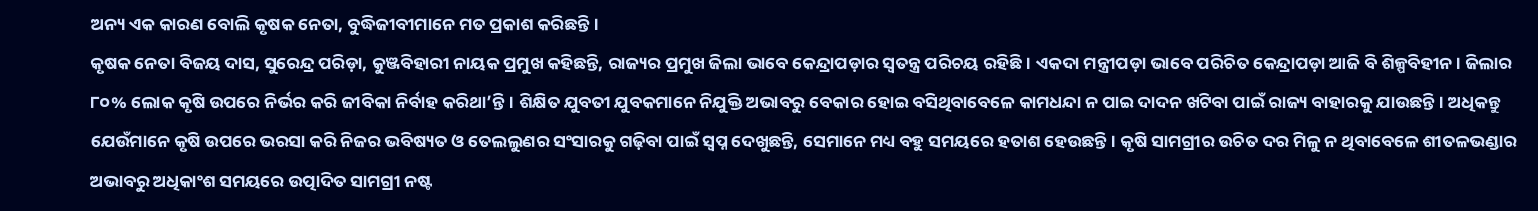ଅନ୍ୟ ଏକ କାରଣ ବୋଲି କୃଷକ ନେତା, ବୁଦ୍ଧିଜୀବୀମାନେ ମତ ପ୍ରକାଶ କରିଛନ୍ତି।
କୃଷକ ନେତା ବିଜୟ ଦାସ, ସୁରେନ୍ଦ୍ର ପରିଡ଼ା, କୁଞ୍ଜବିହାରୀ ନାୟକ ପ୍ରମୁଖ କହିଛନ୍ତି, ରାଜ୍ୟର ପ୍ରମୁଖ ଜିଲା ଭାବେ କେନ୍ଦ୍ରାପଡ଼ାର ସ୍ବତନ୍ତ୍ର ପରିଚୟ ରହିଛି। ଏକଦା ମନ୍ତ୍ରୀପଡ଼ା ଭାବେ ପରିଚିତ କେନ୍ଦ୍ରାପଡ଼ା ଆଜି ବି ଶିଳ୍ପବିହୀନ। ଜିଲାର ୮୦% ଲୋକ କୃଷି ଉପରେ ନିର୍ଭର କରି ଜୀବିକା ନିର୍ବାହ କରିଥା’ନ୍ତି। ଶିକ୍ଷିତ ଯୁବତୀ ଯୁବକମାନେ ନିଯୁକ୍ତି ଅଭାବରୁ ବେକାର ହୋଇ ବସିଥିବାବେଳେ କାମଧନ୍ଦା ନ ପାଇ ଦାଦନ ଖଟିବା ପାଇଁ ରାଜ୍ୟ ବାହାରକୁ ଯାଉଛନ୍ତି। ଅଧିକନ୍ତୁ ଯେଉଁମାନେ କୃଷି ଉପରେ ଭରସା କରି ନିଜର ଭବିଷ୍ୟତ ଓ ତେଲଲୁଣର ସଂସାରକୁ ଗଢ଼ିବା ପାଇଁ ସ୍ବପ୍ନ ଦେଖୁଛନ୍ତି, ସେମାନେ ମଧ୍ୟ ବହୁ ସମୟରେ ହତାଶ ହେଉଛନ୍ତି। କୃଷି ସାମଗ୍ରୀର ଉଚିତ ଦର ମିଳୁ ନ ଥିବାବେଳେ ଶୀତଳଭଣ୍ଡାର ଅଭାବରୁ ଅଧିକାଂଶ ସମୟରେ ଉତ୍ପାଦିତ ସାମଗ୍ରୀ ନଷ୍ଟ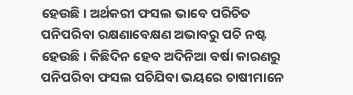ହେଉଛି। ଅର୍ଥକରୀ ଫସଲ ଭାବେ ପରିଚିତ ପନିପରିବା ରକ୍ଷଣାବେକ୍ଷଣ ଅଭାବରୁ ପଚି ନଷ୍ଟ ହେଉଛି। କିଛିଦିନ ହେବ ଅଦିନିଆ ବର୍ଷା କାରଣରୁ ପନିପରିବା ଫସଲ ପଚିଯିବା ଭୟରେ ଚାଷୀମାନେ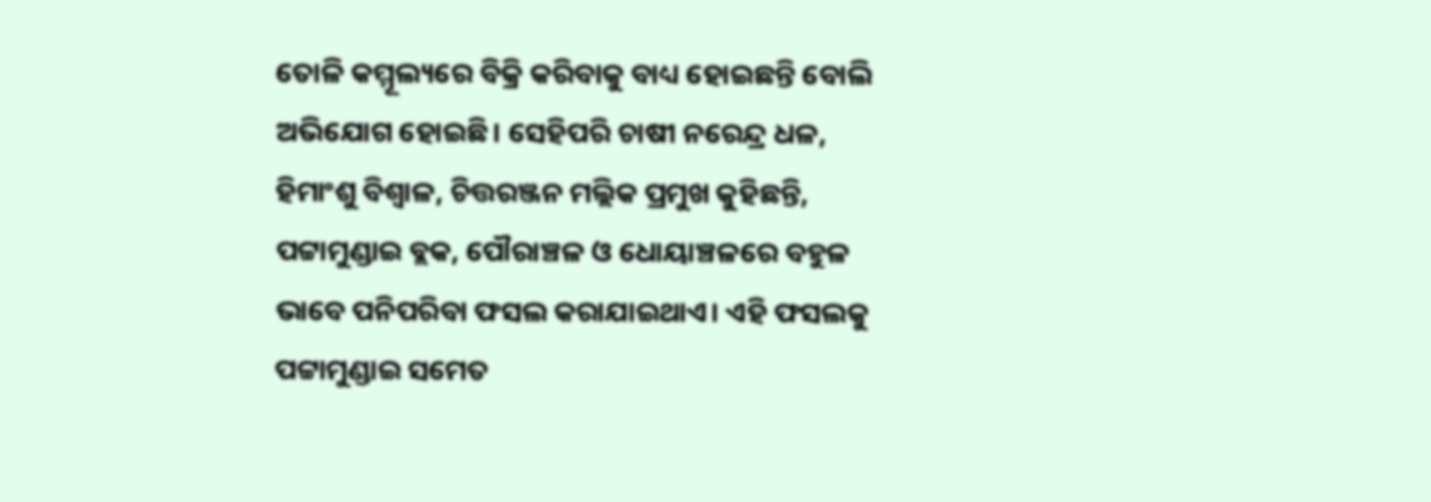ତୋଳି କମ୍ମୂଲ୍ୟରେ ବିକ୍ରି କରିବାକୁ ବାଧ୍ୟ ହୋଇଛନ୍ତି ବୋଲି ଅଭିଯୋଗ ହୋଇଛି। ସେହିପରି ଚାଷୀ ନରେନ୍ଦ୍ର ଧଳ, ହିମାଂଶୁ ବିଶ୍ୱାଳ, ଚିତ୍ତରଞ୍ଜନ ମଲ୍ଲିକ ପ୍ରମୁଖ କୁହିଛନ୍ତି, ପଟ୍ଟାମୁଣ୍ଡାଇ ବ୍ଲକ, ପୌରାଞ୍ଚଳ ଓ ଧୋୟାଞ୍ଚଳରେ ବହୁଳ ଭାବେ ପନିପରିବା ଫସଲ କରାଯାଇଥାଏ। ଏହି ଫସଲକୁ ପଟ୍ଟାମୁଣ୍ଡାଇ ସମେତ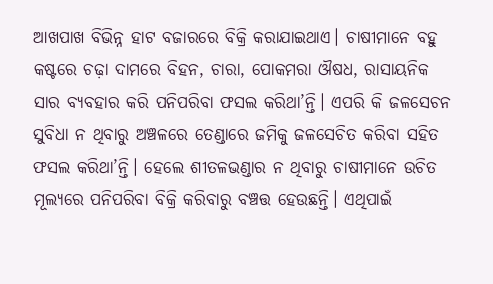ଆଖପାଖ ବିଭିନ୍ନ ହାଟ ବଜାରରେ ବିକ୍ରି କରାଯାଇଥାଏ। ଚାଷୀମାନେ ବହୁ କଷ୍ଟରେ ଚଢ଼ା ଦାମରେ ବିହନ, ଚାରା, ପୋକମରା ଔଷଧ, ରାସାୟନିକ ସାର ବ୍ୟବହାର କରି ପନିପରିବା ଫସଲ କରିଥା’ନ୍ତି। ଏପରି କି ଜଳସେଚନ ସୁବିଧା ନ ଥିବାରୁ ଅଞ୍ଚଳରେ ତେଣ୍ଡାରେ ଜମିକୁ ଜଳସେଚିତ କରିବା ସହିତ ଫସଲ କରିଥା’ନ୍ତି। ହେଲେ ଶୀତଳଭଣ୍ଡାର ନ ଥିବାରୁ ଚାଷୀମାନେ ଉଚିତ ମୂଲ୍ୟରେ ପନିପରିବା ବିକ୍ରି କରିବାରୁ ବଞ୍ଚତ୍ତ ହେଉଛନ୍ତି। ଏଥିପାଇଁ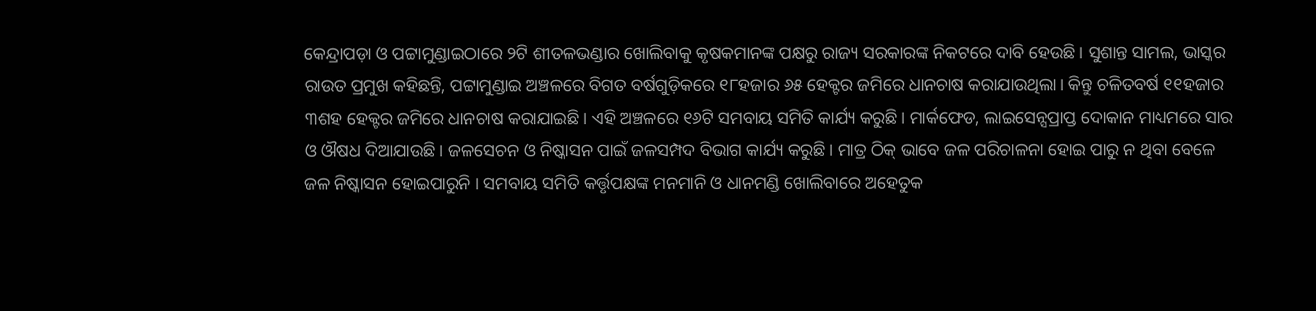କେନ୍ଦ୍ରାପଡ଼ା ଓ ପଟ୍ଟାମୁଣ୍ଡାଇଠାରେ ୨ଟି ଶୀତଳଭଣ୍ଡାର ଖୋଲିବାକୁ କୃଷକମାନଙ୍କ ପକ୍ଷରୁ ରାଜ୍ୟ ସରକାରଙ୍କ ନିକଟରେ ଦାବି ହେଉଛି। ସୁଶାନ୍ତ ସାମଲ, ଭାସ୍କର ରାଉତ ପ୍ରମୁଖ କହିଛନ୍ତି, ପଟ୍ଟାମୁଣ୍ଡାଇ ଅଞ୍ଚଳରେ ବିଗତ ବର୍ଷଗୁଡ଼ିକରେ ୧୮ହଜାର ୬୫ ହେକ୍ଟର ଜମିରେ ଧାନଚାଷ କରାଯାଉଥିଲା। କିନ୍ତୁ ଚଳିତବର୍ଷ ୧୧ହଜାର ୩ଶହ ହେକ୍ଟର ଜମିରେ ଧାନଚାଷ କରାଯାଇଛି। ଏହି ଅଞ୍ଚଳରେ ୧୬ଟି ସମବାୟ ସମିତି କାର୍ଯ୍ୟ କରୁଛି। ମାର୍କଫେଡ, ଲାଇସେନ୍ସପ୍ରାପ୍ତ ଦୋକାନ ମାଧ୍ୟମରେ ସାର ଓ ଔଷଧ ଦିଆଯାଉଛି। ଜଳସେଚନ ଓ ନିଷ୍କାସନ ପାଇଁ ଜଳସମ୍ପଦ ବିଭାଗ କାର୍ଯ୍ୟ କରୁଛି। ମାତ୍ର ଠିକ୍ ଭାବେ ଜଳ ପରିଚାଳନା ହୋଇ ପାରୁ ନ ଥିବା ବେଳେ ଜଳ ନିଷ୍କାସନ ହୋଇପାରୁନି । ସମବାୟ ସମିତି କର୍ତ୍ତୃପକ୍ଷଙ୍କ ମନମାନି ଓ ଧାନମଣ୍ଡି ଖୋଲିବାରେ ଅହେତୁକ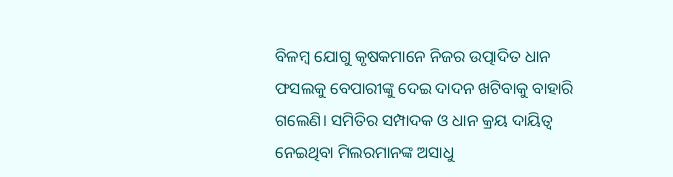ବିଳମ୍ବ ଯୋଗୁ କୃଷକମାନେ ନିଜର ଉତ୍ପାଦିତ ଧାନ ଫସଲକୁ ବେପାରୀଙ୍କୁ ଦେଇ ଦାଦନ ଖଟିବାକୁ ବାହାରି ଗଲେଣି। ସମିତିର ସମ୍ପାଦକ ଓ ଧାନ କ୍ରୟ ଦାୟିତ୍ୱ ନେଇଥିବା ମିଲରମାନଙ୍କ ଅସାଧୁ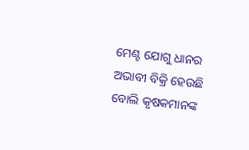ମେଣ୍ଟ ଯୋଗୁ ଧାନର ଅଭାବୀ ବିକ୍ରି ହେଉଛି ବୋଲି କୃଷକମାନଙ୍କ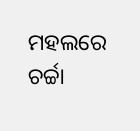ମହଲରେ ଚର୍ଚ୍ଚା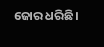ଜୋର ଧରିଛି।